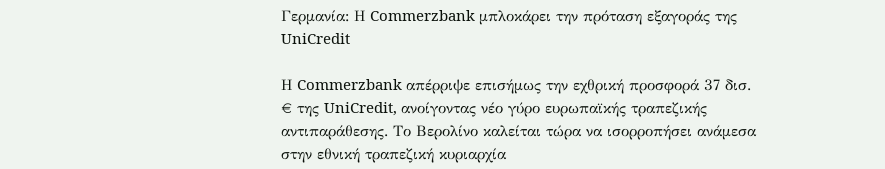Γερμανία: Η Commerzbank μπλοκάρει την πρόταση εξαγοράς της UniCredit

Η Commerzbank απέρριψε επισήμως την εχθρική προσφορά 37 δισ. € της UniCredit, ανοίγοντας νέο γύρο ευρωπαϊκής τραπεζικής αντιπαράθεσης. Το Βερολίνο καλείται τώρα να ισορροπήσει ανάμεσα στην εθνική τραπεζική κυριαρχία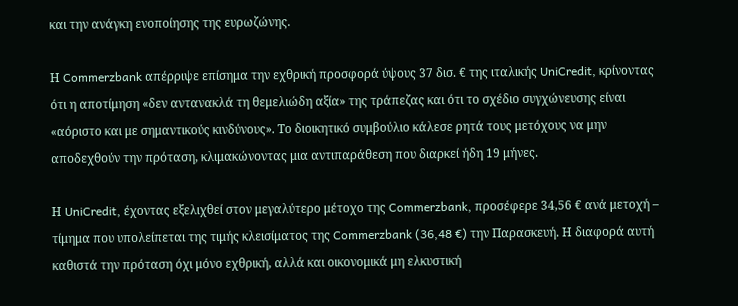και την ανάγκη ενοποίησης της ευρωζώνης.

Η Commerzbank απέρριψε επίσημα την εχθρική προσφορά ύψους 37 δισ. € της ιταλικής UniCredit, κρίνοντας ότι η αποτίμηση «δεν αντανακλά τη θεμελιώδη αξία» της τράπεζας και ότι το σχέδιο συγχώνευσης είναι «αόριστο και με σημαντικούς κινδύνους». Το διοικητικό συμβούλιο κάλεσε ρητά τους μετόχους να μην αποδεχθούν την πρόταση, κλιμακώνοντας μια αντιπαράθεση που διαρκεί ήδη 19 μήνες.

Η UniCredit, έχοντας εξελιχθεί στον μεγαλύτερο μέτοχο της Commerzbank, προσέφερε 34,56 € ανά μετοχή – τίμημα που υπολείπεται της τιμής κλεισίματος της Commerzbank (36,48 €) την Παρασκευή. Η διαφορά αυτή καθιστά την πρόταση όχι μόνο εχθρική, αλλά και οικονομικά μη ελκυστική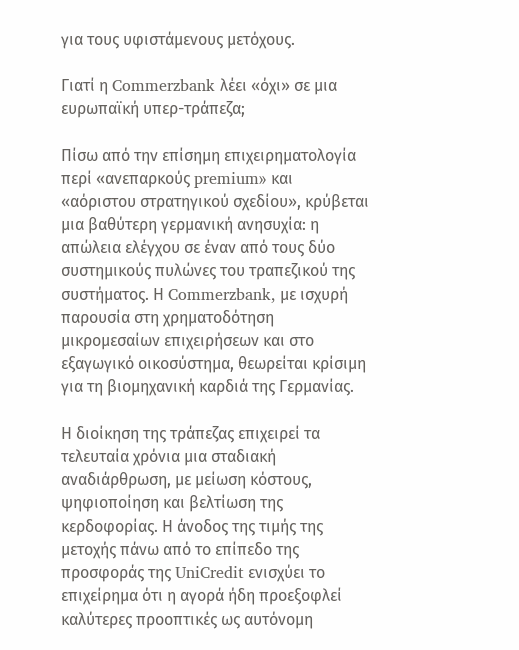για τους υφιστάμενους μετόχους.

Γιατί η Commerzbank λέει «όχι» σε μια ευρωπαϊκή υπερ-τράπεζα;

Πίσω από την επίσημη επιχειρηματολογία περί «ανεπαρκούς premium» και «αόριστου στρατηγικού σχεδίου», κρύβεται μια βαθύτερη γερμανική ανησυχία: η απώλεια ελέγχου σε έναν από τους δύο συστημικούς πυλώνες του τραπεζικού της συστήματος. Η Commerzbank, με ισχυρή παρουσία στη χρηματοδότηση μικρομεσαίων επιχειρήσεων και στο εξαγωγικό οικοσύστημα, θεωρείται κρίσιμη για τη βιομηχανική καρδιά της Γερμανίας.

Η διοίκηση της τράπεζας επιχειρεί τα τελευταία χρόνια μια σταδιακή αναδιάρθρωση, με μείωση κόστους, ψηφιοποίηση και βελτίωση της κερδοφορίας. Η άνοδος της τιμής της μετοχής πάνω από το επίπεδο της προσφοράς της UniCredit ενισχύει το επιχείρημα ότι η αγορά ήδη προεξοφλεί καλύτερες προοπτικές ως αυτόνομη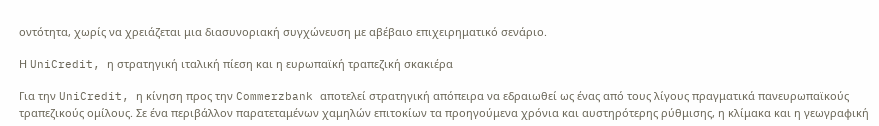οντότητα, χωρίς να χρειάζεται μια διασυνοριακή συγχώνευση με αβέβαιο επιχειρηματικό σενάριο.

Η UniCredit, η στρατηγική ιταλική πίεση και η ευρωπαϊκή τραπεζική σκακιέρα

Για την UniCredit, η κίνηση προς την Commerzbank αποτελεί στρατηγική απόπειρα να εδραιωθεί ως ένας από τους λίγους πραγματικά πανευρωπαϊκούς τραπεζικούς ομίλους. Σε ένα περιβάλλον παρατεταμένων χαμηλών επιτοκίων τα προηγούμενα χρόνια και αυστηρότερης ρύθμισης, η κλίμακα και η γεωγραφική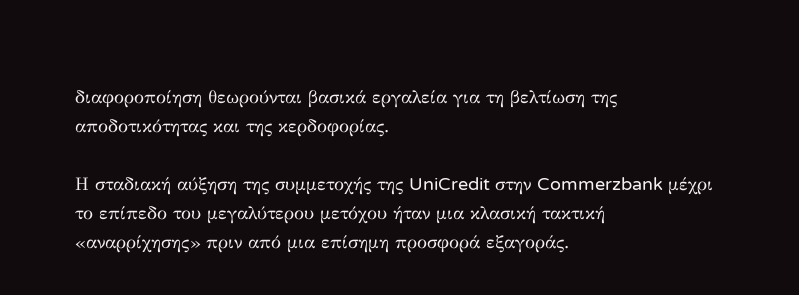διαφοροποίηση θεωρούνται βασικά εργαλεία για τη βελτίωση της αποδοτικότητας και της κερδοφορίας.

Η σταδιακή αύξηση της συμμετοχής της UniCredit στην Commerzbank μέχρι το επίπεδο του μεγαλύτερου μετόχου ήταν μια κλασική τακτική «αναρρίχησης» πριν από μια επίσημη προσφορά εξαγοράς.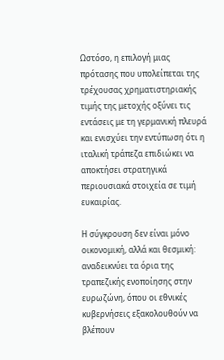Ωστόσο, η επιλογή μιας πρότασης που υπολείπεται της τρέχουσας χρηματιστηριακής τιμής της μετοχής οξύνει τις εντάσεις με τη γερμανική πλευρά και ενισχύει την εντύπωση ότι η ιταλική τράπεζα επιδιώκει να αποκτήσει στρατηγικά περιουσιακά στοιχεία σε τιμή ευκαιρίας.

Η σύγκρουση δεν είναι μόνο οικονομική, αλλά και θεσμική: αναδεικνύει τα όρια της τραπεζικής ενοποίησης στην ευρωζώνη, όπου οι εθνικές κυβερνήσεις εξακολουθούν να βλέπουν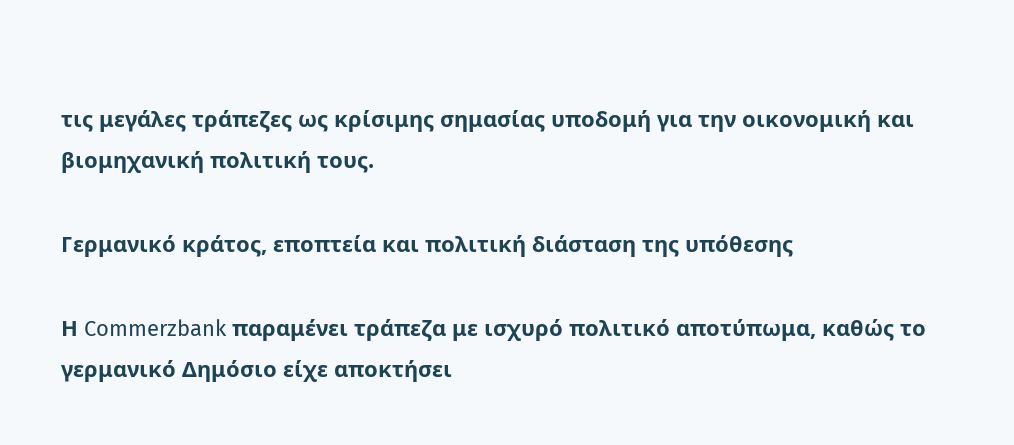τις μεγάλες τράπεζες ως κρίσιμης σημασίας υποδομή για την οικονομική και βιομηχανική πολιτική τους.

Γερμανικό κράτος, εποπτεία και πολιτική διάσταση της υπόθεσης

Η Commerzbank παραμένει τράπεζα με ισχυρό πολιτικό αποτύπωμα, καθώς το γερμανικό Δημόσιο είχε αποκτήσει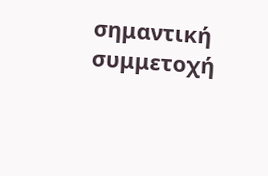σημαντική συμμετοχή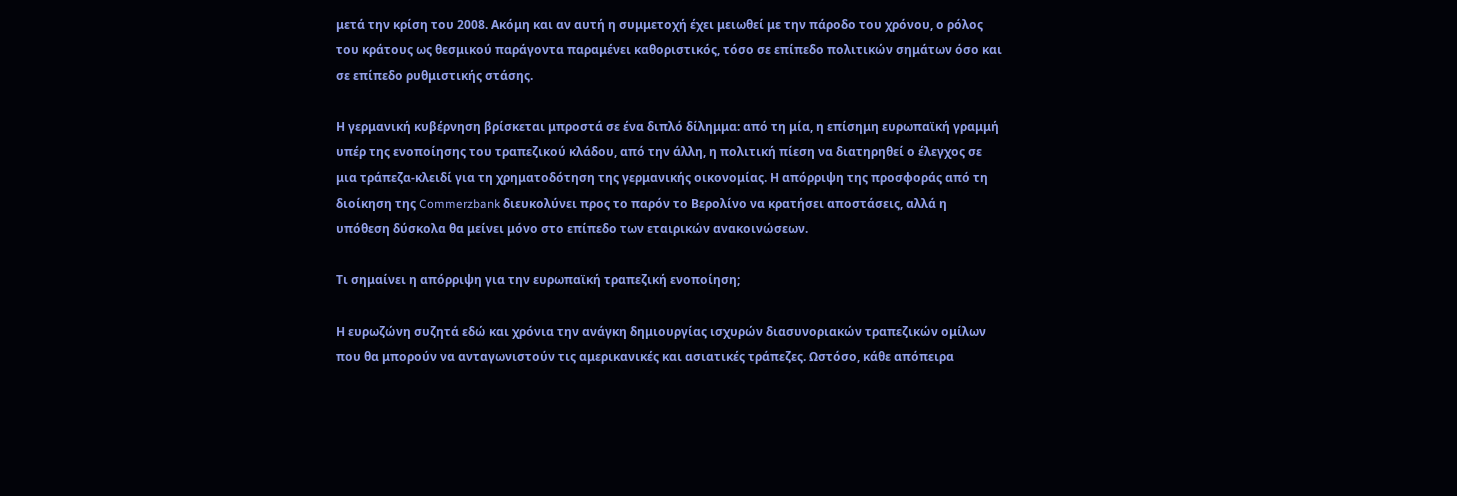μετά την κρίση του 2008. Ακόμη και αν αυτή η συμμετοχή έχει μειωθεί με την πάροδο του χρόνου, ο ρόλος του κράτους ως θεσμικού παράγοντα παραμένει καθοριστικός, τόσο σε επίπεδο πολιτικών σημάτων όσο και σε επίπεδο ρυθμιστικής στάσης.

Η γερμανική κυβέρνηση βρίσκεται μπροστά σε ένα διπλό δίλημμα: από τη μία, η επίσημη ευρωπαϊκή γραμμή υπέρ της ενοποίησης του τραπεζικού κλάδου, από την άλλη, η πολιτική πίεση να διατηρηθεί ο έλεγχος σε μια τράπεζα-κλειδί για τη χρηματοδότηση της γερμανικής οικονομίας. Η απόρριψη της προσφοράς από τη διοίκηση της Commerzbank διευκολύνει προς το παρόν το Βερολίνο να κρατήσει αποστάσεις, αλλά η υπόθεση δύσκολα θα μείνει μόνο στο επίπεδο των εταιρικών ανακοινώσεων.

Τι σημαίνει η απόρριψη για την ευρωπαϊκή τραπεζική ενοποίηση;

Η ευρωζώνη συζητά εδώ και χρόνια την ανάγκη δημιουργίας ισχυρών διασυνοριακών τραπεζικών ομίλων που θα μπορούν να ανταγωνιστούν τις αμερικανικές και ασιατικές τράπεζες. Ωστόσο, κάθε απόπειρα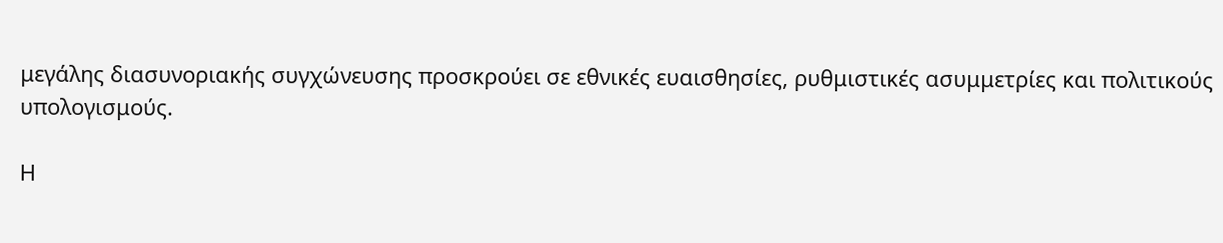μεγάλης διασυνοριακής συγχώνευσης προσκρούει σε εθνικές ευαισθησίες, ρυθμιστικές ασυμμετρίες και πολιτικούς υπολογισμούς.

Η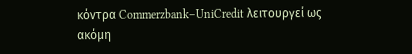κόντρα Commerzbank–UniCredit λειτουργεί ως ακόμη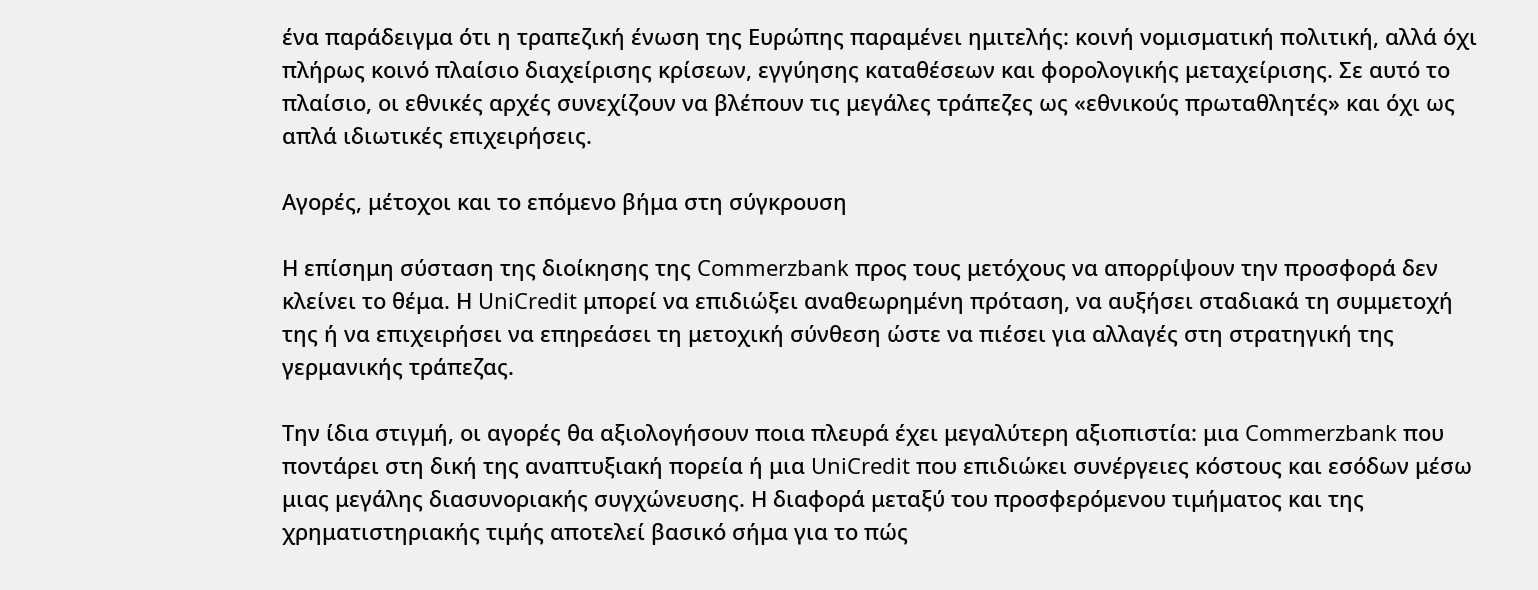ένα παράδειγμα ότι η τραπεζική ένωση της Ευρώπης παραμένει ημιτελής: κοινή νομισματική πολιτική, αλλά όχι πλήρως κοινό πλαίσιο διαχείρισης κρίσεων, εγγύησης καταθέσεων και φορολογικής μεταχείρισης. Σε αυτό το πλαίσιο, οι εθνικές αρχές συνεχίζουν να βλέπουν τις μεγάλες τράπεζες ως «εθνικούς πρωταθλητές» και όχι ως απλά ιδιωτικές επιχειρήσεις.

Αγορές, μέτοχοι και το επόμενο βήμα στη σύγκρουση

Η επίσημη σύσταση της διοίκησης της Commerzbank προς τους μετόχους να απορρίψουν την προσφορά δεν κλείνει το θέμα. Η UniCredit μπορεί να επιδιώξει αναθεωρημένη πρόταση, να αυξήσει σταδιακά τη συμμετοχή της ή να επιχειρήσει να επηρεάσει τη μετοχική σύνθεση ώστε να πιέσει για αλλαγές στη στρατηγική της γερμανικής τράπεζας.

Την ίδια στιγμή, οι αγορές θα αξιολογήσουν ποια πλευρά έχει μεγαλύτερη αξιοπιστία: μια Commerzbank που ποντάρει στη δική της αναπτυξιακή πορεία ή μια UniCredit που επιδιώκει συνέργειες κόστους και εσόδων μέσω μιας μεγάλης διασυνοριακής συγχώνευσης. Η διαφορά μεταξύ του προσφερόμενου τιμήματος και της χρηματιστηριακής τιμής αποτελεί βασικό σήμα για το πώς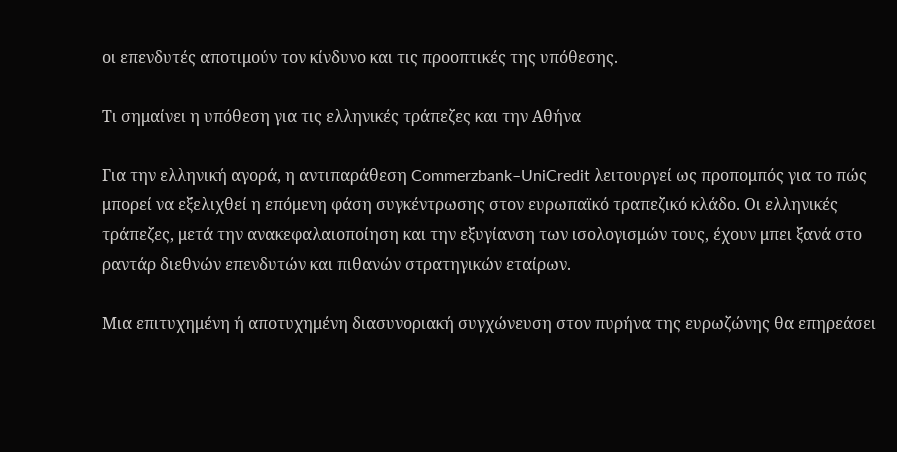οι επενδυτές αποτιμούν τον κίνδυνο και τις προοπτικές της υπόθεσης.

Τι σημαίνει η υπόθεση για τις ελληνικές τράπεζες και την Αθήνα

Για την ελληνική αγορά, η αντιπαράθεση Commerzbank–UniCredit λειτουργεί ως προπομπός για το πώς μπορεί να εξελιχθεί η επόμενη φάση συγκέντρωσης στον ευρωπαϊκό τραπεζικό κλάδο. Οι ελληνικές τράπεζες, μετά την ανακεφαλαιοποίηση και την εξυγίανση των ισολογισμών τους, έχουν μπει ξανά στο ραντάρ διεθνών επενδυτών και πιθανών στρατηγικών εταίρων.

Μια επιτυχημένη ή αποτυχημένη διασυνοριακή συγχώνευση στον πυρήνα της ευρωζώνης θα επηρεάσει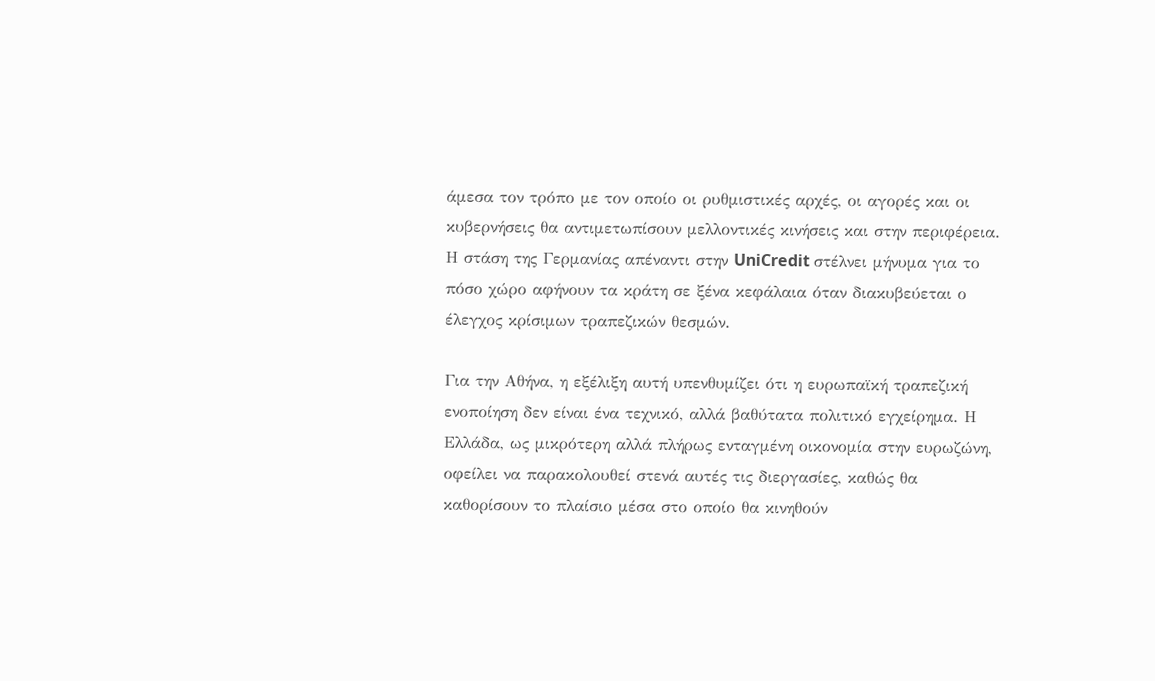άμεσα τον τρόπο με τον οποίο οι ρυθμιστικές αρχές, οι αγορές και οι κυβερνήσεις θα αντιμετωπίσουν μελλοντικές κινήσεις και στην περιφέρεια. Η στάση της Γερμανίας απέναντι στην UniCredit στέλνει μήνυμα για το πόσο χώρο αφήνουν τα κράτη σε ξένα κεφάλαια όταν διακυβεύεται ο έλεγχος κρίσιμων τραπεζικών θεσμών.

Για την Αθήνα, η εξέλιξη αυτή υπενθυμίζει ότι η ευρωπαϊκή τραπεζική ενοποίηση δεν είναι ένα τεχνικό, αλλά βαθύτατα πολιτικό εγχείρημα. Η Ελλάδα, ως μικρότερη αλλά πλήρως ενταγμένη οικονομία στην ευρωζώνη, οφείλει να παρακολουθεί στενά αυτές τις διεργασίες, καθώς θα καθορίσουν το πλαίσιο μέσα στο οποίο θα κινηθούν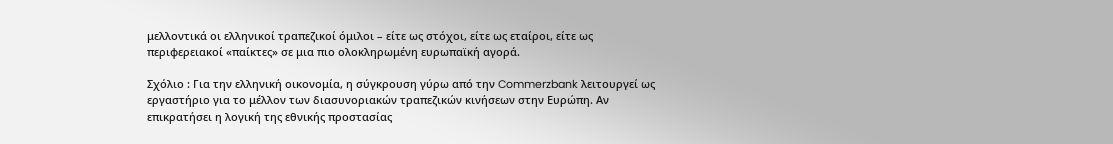μελλοντικά οι ελληνικοί τραπεζικοί όμιλοι – είτε ως στόχοι, είτε ως εταίροι, είτε ως περιφερειακοί «παίκτες» σε μια πιο ολοκληρωμένη ευρωπαϊκή αγορά.

Σχόλιο : Για την ελληνική οικονομία, η σύγκρουση γύρω από την Commerzbank λειτουργεί ως εργαστήριο για το μέλλον των διασυνοριακών τραπεζικών κινήσεων στην Ευρώπη. Αν επικρατήσει η λογική της εθνικής προστασίας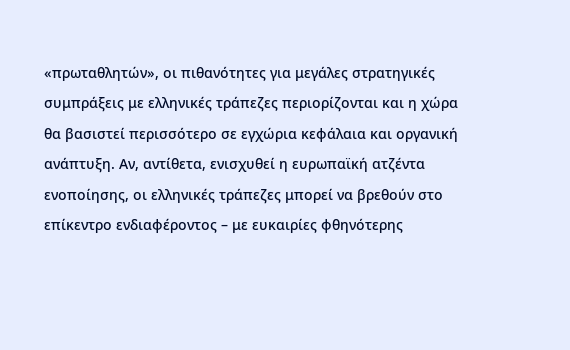«πρωταθλητών», οι πιθανότητες για μεγάλες στρατηγικές συμπράξεις με ελληνικές τράπεζες περιορίζονται και η χώρα θα βασιστεί περισσότερο σε εγχώρια κεφάλαια και οργανική ανάπτυξη. Αν, αντίθετα, ενισχυθεί η ευρωπαϊκή ατζέντα ενοποίησης, οι ελληνικές τράπεζες μπορεί να βρεθούν στο επίκεντρο ενδιαφέροντος – με ευκαιρίες φθηνότερης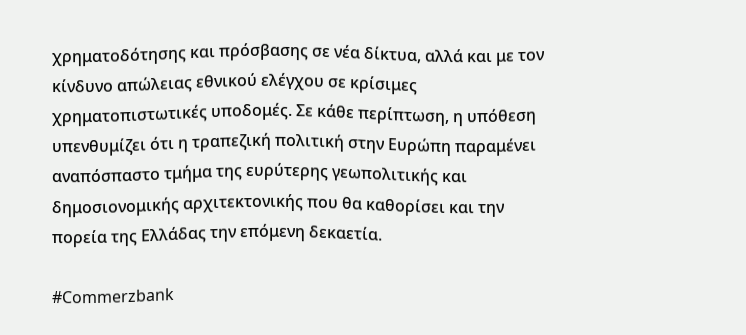χρηματοδότησης και πρόσβασης σε νέα δίκτυα, αλλά και με τον κίνδυνο απώλειας εθνικού ελέγχου σε κρίσιμες χρηματοπιστωτικές υποδομές. Σε κάθε περίπτωση, η υπόθεση υπενθυμίζει ότι η τραπεζική πολιτική στην Ευρώπη παραμένει αναπόσπαστο τμήμα της ευρύτερης γεωπολιτικής και δημοσιονομικής αρχιτεκτονικής που θα καθορίσει και την πορεία της Ελλάδας την επόμενη δεκαετία.

#Commerzbank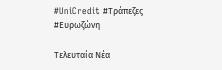#UniCredit #Τράπεζες #Ευρωζώνη

Τελευταία Νέα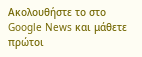Ακολουθήστε το στο Google News και μάθετε πρώτοι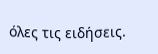όλες τις ειδήσεις.